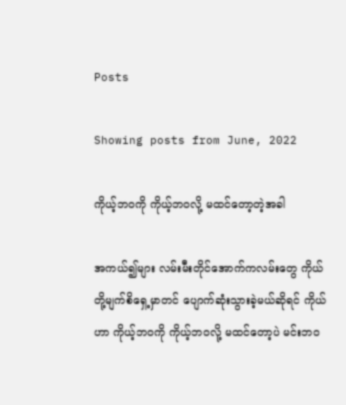Posts

Showing posts from June, 2022

ကိုယ့်ဘဝကို ကိုယ့်ဘဝလို့ မထင်တော့တဲ့အခါ

အကယ်၍များ လမ်းမီးတိုင်အောက်ကလမ်းတွေ ကိုယ်တို့မျက်စိရှေ့မှာတင် ပျောက်ဆုံးသွားခဲ့မယ်ဆိုရင် ကိုယ်ဟာ ကိုယ့်ဘဝကို ကိုယ့်ဘဝလို့ မထင်တော့ပဲ မင်းဘဝ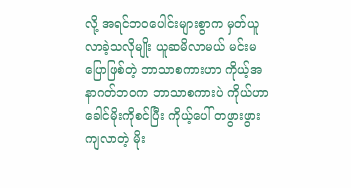လို့ အရင်ဘဝပေါင်းများစွာက မှတ်ယူလာခဲ့သလိုမျိုး ယူဆမိလာမယ် မင်းမပြောဖြစ်တဲ့ ဘာသာစကားဟာ ကိုယ့်အနာဂတ်ဘဝက ဘာသာစကားပဲ ကိုယ်ဟာ ခေါင်မိုးကိုစင်ပြီး ကိုယ့်ပေါ် တဖွားဖွားကျလာတဲ့ မိုး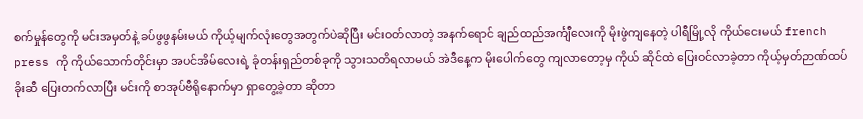စက်မှုန်တွေကို မင်းအမှတ်နဲ့ ခပ်ဖွဖွနမ်းမယ် ကိုယ့်မျက်လုံးတွေအတွက်ပဲဆိုပြီး မင်းဝတ်လာတဲ့ အနက်ရောင် ချည်ထည်အင်္ကျီလေးကို မိုးဖွဲကျနေတဲ့ ပါရီမြို့လို ကိုယ်ငေးမယ် french press ကို ကိုယ်သောက်တိုင်းမှာ အပင်အိမ်လေးရဲ့ ခုံတန်းရှည်တစ်ခုကို သွားသတိရလာမယ် အဲဒီနေ့က မိုးပေါက်တွေ ကျလာတော့မှ ကိုယ် ဆိုင်ထဲ ပြေးဝင်လာခဲ့တာ ကိုယ့်မှတ်ဉာဏ်ထပ်ခိုးဆီ ပြေးတက်လာပြီး မင်းကို စာအုပ်ဗီရိုနောက်မှာ ရှာတွေ့ခဲ့တာ ဆိုတာ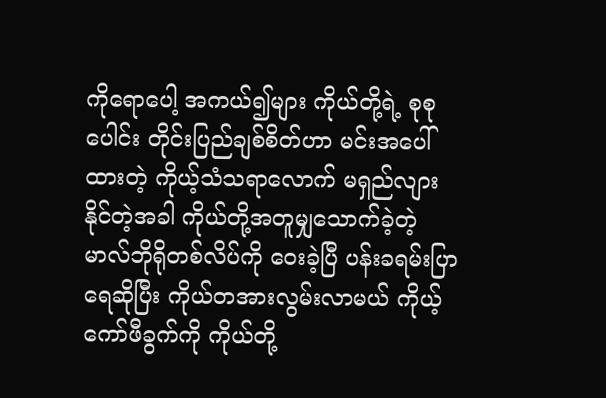ကိုရောပေါ့ အကယ်၍များ ကိုယ်တို့ရဲ့ စုစုပေါင်း တိုင်းပြည်ချစ်စိတ်ဟာ မင်းအပေါ်ထားတဲ့ ကိုယ့်သံသရာလောက် မရှည်လျားနိုင်တဲ့အခါ ကိုယ်တို့အတူမျှသောက်ခဲ့တဲ့ မာလ်ဘိုရိုတစ်လိပ်ကို ဝေးခဲ့ပြီ ပန်းခရမ်းပြာရေဆိုပြီး ကိုယ်တအားလွမ်းလာမယ် ကိုယ့်ကော်ဖီခွက်ကို ကိုယ်တို့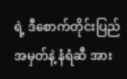ရဲ့ ဒီစောက်တိုင်းပြည်အမှတ်နဲ့ နံရံဆီ အား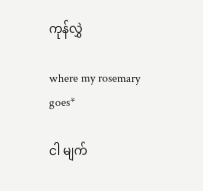ကုန်လွှဲ

where my rosemary goes*

ငါ မျက်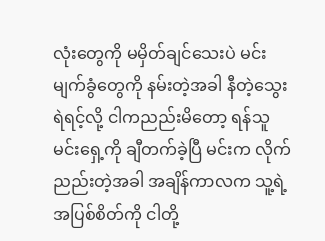လုံးတွေကို မမှိတ်ချင်သေးပဲ မင်းမျက်ခွံတွေကို နမ်းတဲ့အခါ နီတဲ့သွေး ရဲရင့်လို့ ငါကညည်းမိတော့ ရန်သူ မင်းရှေ့ကို ချီတက်ခဲ့ပြီ မင်းက လိုက်ညည်းတဲ့အခါ အချိန်ကာလက သူ့ရဲ့အပြစ်စိတ်ကို ငါတို့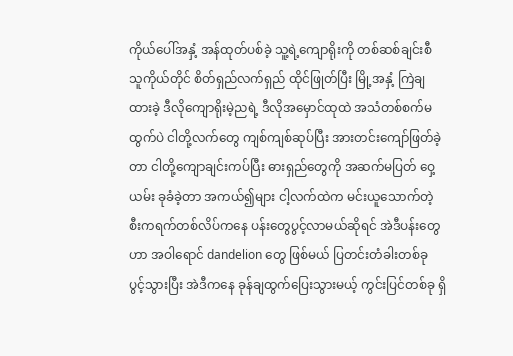ကိုယ်ပေါ်အနှံ့ အန်ထုတ်ပစ်ခဲ့ သူ့ရဲ့ကျောရိုးကို တစ်ဆစ်ချင်းစီ သူကိုယ်တိုင် စိတ်ရှည်လက်ရှည် ထိုင်ဖြုတ်ပြီး မြို့အနှံ့ ကြဲချထားခဲ့ ဒီလိုကျောရိုးမဲ့ညရဲ့ ဒီလိုအမှောင်ထုထဲ အသံတစ်စက်မထွက်ပဲ ငါတို့လက်တွေ ကျစ်ကျစ်ဆုပ်ပြီး အားတင်းကျော်ဖြတ်ခဲ့တာ ငါတို့ကျောချင်းကပ်ပြီး ဓားရှည်တွေကို အဆက်မပြတ် ဝှေ့ယမ်း ခုခံခဲ့တာ အကယ်၍များ ငါ့လက်ထဲက မင်းယူသောက်တဲ့ စီးကရက်တစ်လိပ်ကနေ ပန်းတွေပွင့်လာမယ်ဆိုရင် အဲဒီပန်းတွေဟာ အဝါရောင် dandelion တွေ ဖြစ်မယ် ပြတင်းတံခါးတစ်ခု ပွင့်သွားပြီး အဲဒီကနေ ခုန်ချထွက်ပြေးသွားမယ့် ကွင်းပြင်တစ်ခု ရှိ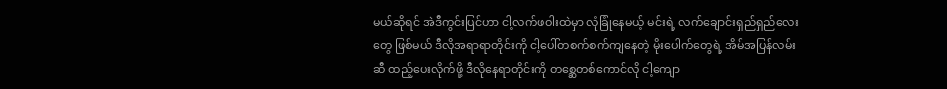မယ်ဆိုရင် အဲဒီကွင်းပြင်ဟာ ငါ့လက်ဖဝါးထဲမှာ လုံခြုံနေမယ့် မင်းရဲ့ လက်ချောင်းရှည်ရှည်လေးတွေ ဖြစ်မယ် ဒီလိုအရာရာတိုင်းကို ငါ့ပေါ်တစက်စက်ကျနေတဲ့ မိုးပေါက်တွေရဲ့ အိမ်အပြန်လမ်းဆီ ထည့်ပေးလိုက်ဖို့ ဒီလိုနေရာတိုင်းကို တစ္ဆေတစ်ကောင်လို ငါ့ကျော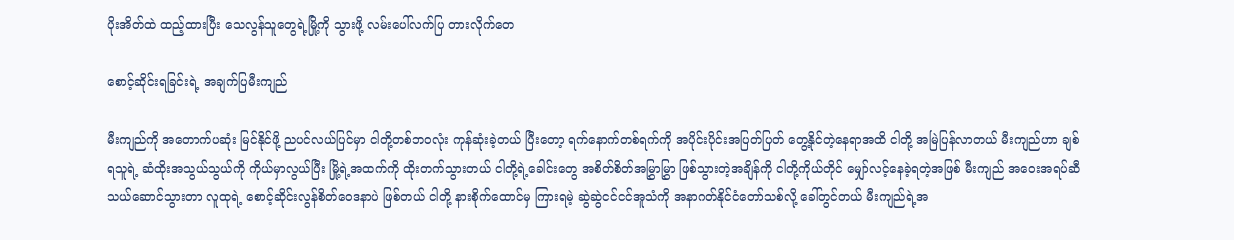ပိုးအိတ်ထဲ ထည့်ထားပြီး သေလွန်သူတွေရဲ့မြို့ကို သွားဖို့ လမ်းပေါ်လက်ပြ တားလိုက်တေ

စောင့်ဆိုင်းရခြင်းရဲ့ အချက်ပြမီးကျည်

မီးကျည်ကို အတောက်ပဆုံး မြင်နိုင်ဖို့ ညပင်လယ်ပြင်မှာ ငါတို့တစ်ဘဝလုံး ကုန်ဆုံးခဲ့တယ် ပြီးတော့ ရက်နောက်တစ်ရက်ကို အပိုင်းပိုင်းအပြတ်ပြတ် တွေ့နိုင်တဲ့နေရာအထိ ငါတို့ အမြဲပြန်လာတယ် မီးကျည်ဟာ ချစ်ရသူရဲ့ ဆံထိုးအသွယ်သွယ်ကို ကိုယ်မှာလွယ်ပြီး မြို့ရဲ့အထက်ကို ထိုးတက်သွားတယ် ငါတို့ရဲ့ခေါင်းတွေ အစိတ်စိတ်အမြွှာမြွှာ ဖြစ်သွားတဲ့အချိန်ကို ငါတို့ကိုယ်တိုင် မျှော်လင့်နေခဲ့ရတဲ့အဖြစ် မီးကျည် အဝေးအရပ်ဆီ သယ်ဆောင်သွားတာ လူထုရဲ့ စောင့်ဆိုင်းလွန်စိတ်ဝေဒနာပဲ ဖြစ်တယ် ငါတို့ နားစိုက်ထောင်မှ ကြားရမဲ့ ဆွဲဆွဲငင်ငင်အူသံကို အနာဂတ်နိုင်ငံတော်သစ်လို့ ခေါ်တွင်တယ် မီးကျည်ရဲ့အ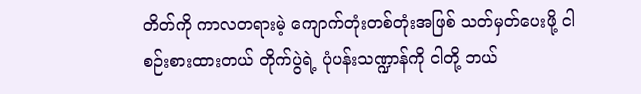တိတ်ကို ကာလတရားမဲ့ ကျောက်တုံးတစ်တုံးအဖြစ် သတ်မှတ်ပေးဖို့ ငါစဉ်းစားထားတယ် တိုက်ပွဲရဲ့ ပုံပန်းသဏ္ဍာန်ကို ငါတို့ ဘယ်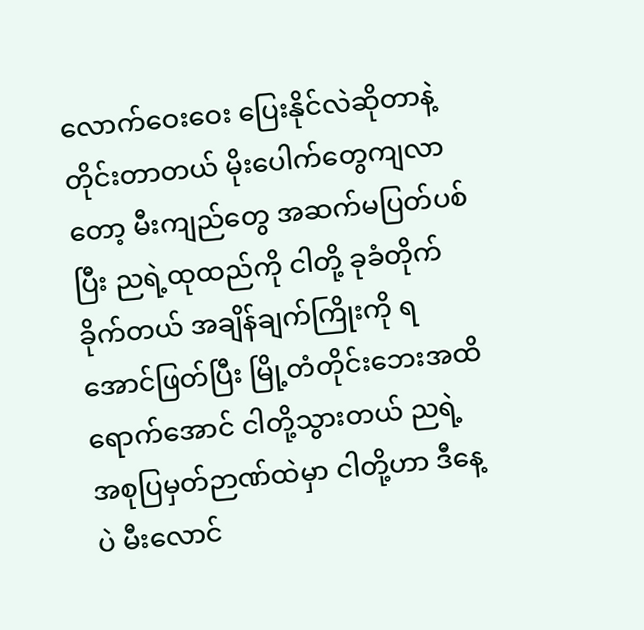လောက်ဝေးဝေး ပြေးနိုင်လဲဆိုတာနဲ့ တိုင်းတာတယ် မိုးပေါက်တွေကျလာတော့ မီးကျည်တွေ အဆက်မပြတ်ပစ်ပြီး ညရဲ့ထုထည်ကို ငါတို့ ခုခံတိုက်ခိုက်တယ် အချိန်ချက်ကြိုးကို ရအောင်ဖြတ်ပြီး မြို့တံတိုင်းဘေးအထိရောက်အောင် ငါတို့သွားတယ် ညရဲ့အစုပြမှတ်ဉာဏ်ထဲမှာ ငါတို့ဟာ ဒီနေ့ပဲ မီးလောင်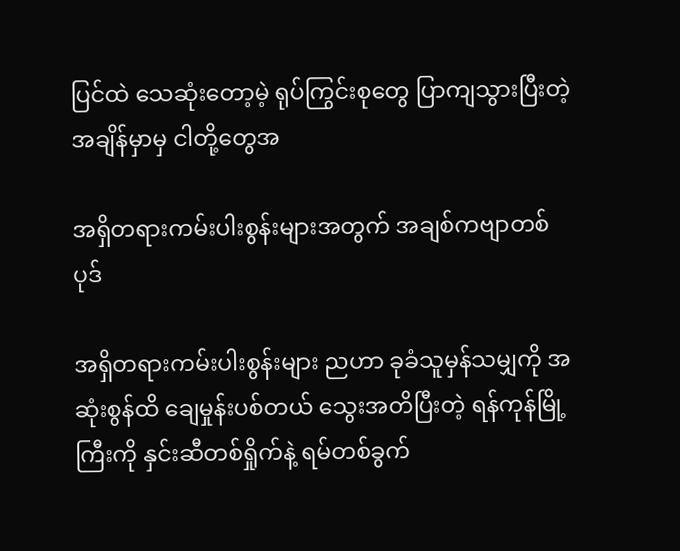ပြင်ထဲ သေဆုံးတော့မဲ့ ရုပ်ကြွင်းစုတွေ ပြာကျသွားပြီးတဲ့ အချိန်မှာမှ ငါတို့တွေအ

အရှိတရားကမ်းပါးစွန်းများအတွက် အချစ်ကဗျာတစ်ပုဒ်

အရှိတရားကမ်းပါးစွန်းများ ညဟာ ခုခံသူမှန်သမျှကို အဆုံးစွန်ထိ ချေမှုန်းပစ်တယ် သွေးအတိပြီးတဲ့ ရန်ကုန်မြို့ကြီးကို နှင်းဆီတစ်ရှိုက်နဲ့ ရမ်တစ်ခွက်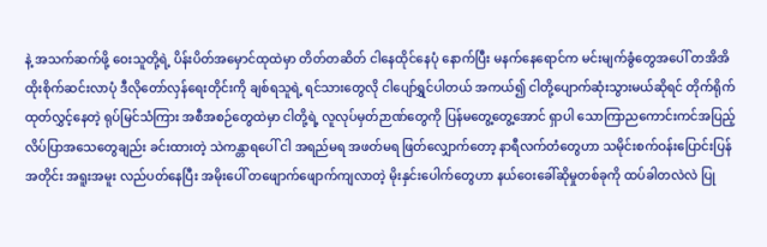နဲ့ အသက်ဆက်ဖို့ ဝေးသူတို့ရဲ့ ပိန်းပိတ်အမှောင်ထုထဲမှာ တိတ်တဆိတ် ငါနေထိုင်နေပုံ နောက်ပြီး မနက်နေရောင်က မင်းမျက်ခွံတွေအပေါ် တအိအိ ထိုးစိုက်ဆင်းလာပုံ ဒီလိုတော်လှန်ရေးတိုင်းကို ချစ်ရသူရဲ့ ရင်သားတွေလို ငါပျော်ရွှင်ပါတယ် အကယ်၍ ငါတို့ပျောက်ဆုံးသွားမယ်ဆိုရင် တိုက်ရိုက်ထုတ်လွှင့်နေတဲ့ ရုပ်မြင်သံကြား အစီအစဉ်တွေထဲမှာ ငါတို့ရဲ့ လူလုပ်မှတ်ဉာဏ်တွေကို ပြန်မတွေ့တွေ့အောင် ရှာပါ သောကြာညကောင်းကင်အပြည့် လိပ်ပြာအသေတွေချည်း ခင်းထားတဲ့ သဲကန္တာရပေါ် ငါ အရည်မရ အဖတ်မရ ဖြတ်လျှောက်တော့ နာရီလက်တံတွေဟာ သမိုင်းစက်ဝန်းပြောင်းပြန်အတိုင်း အရူးအမူး လည်ပတ်နေပြီး အမိုးပေါ် တဖျောက်ဖျောက်ကျလာတဲ့ မိုးနှင်းပေါက်တွေဟာ နယ်ဝေးခေါ်ဆိုမှုတစ်ခုကို ထပ်ခါတလဲလဲ ပြု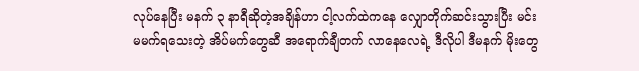လုပ်နေပြီး မနက် ၃ နာရီဆိုတဲ့အချိန်ဟာ ငါ့လက်ထဲကနေ လျှောတိုက်ဆင်းသွားပြီး မင်း မမက်ရသေးတဲ့ အိပ်မက်တွေဆီ အရောက်ချီတက် လာနေလေရဲ့ ဒီလိုပါ ဒီမနက် မိုးတွေ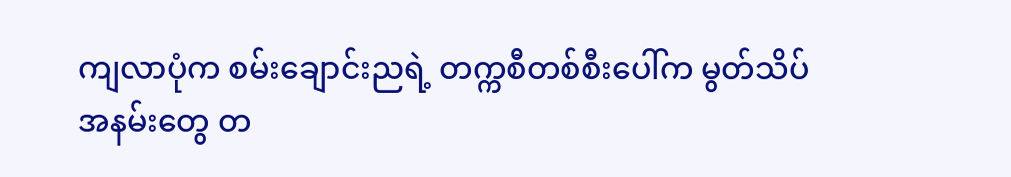ကျလာပုံက စမ်းချောင်းညရဲ့ တက္ကစီတစ်စီးပေါ်က မွတ်သိပ်အနမ်းတွေ တ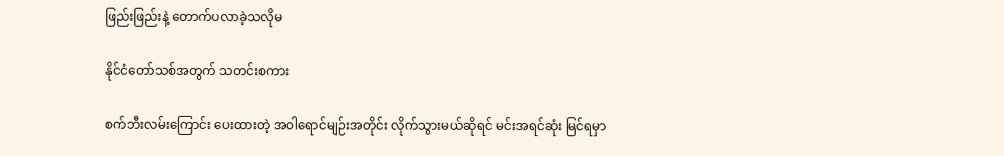ဖြည်းဖြည်းနဲ့ တောက်ပလာခဲ့သလိုမ

နိုင်ငံတော်သစ်အတွက် သတင်းစကား

စက်ဘီးလမ်းကြောင်း ပေးထားတဲ့ အဝါရောင်မျဉ်းအတိုင်း လိုက်သွားမယ်ဆိုရင် မင်းအရင်ဆုံး မြင်ရမှာ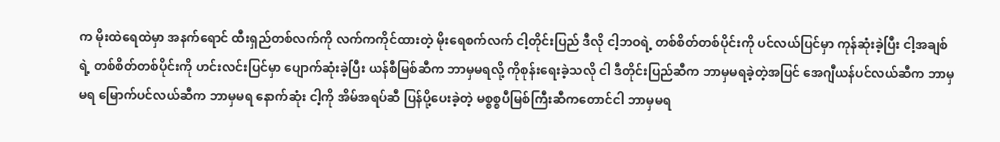က မိုးထဲရေထဲမှာ အနက်ရောင် ထီးရှည်တစ်လက်ကို လက်ကကိုင်ထားတဲ့ မိုးရေစက်လက် ငါ့တိုင်းပြည် ဒီလို ငါ့ဘဝရဲ့ တစ်စိတ်တစ်ပိုင်းကို ပင်လယ်ပြင်မှာ ကုန်ဆုံးခဲ့ပြီး ငါ့အချစ်ရဲ့ တစ်စိတ်တစ်ပိုင်းကို ဟင်းလင်းပြင်မှာ ပျောက်ဆုံးခဲ့ပြီး ယန်စီမြစ်ဆီက ဘာမှမရလို့ ကိုစုန်းရေးခဲ့သလို ငါ ဒီတိုင်းပြည်ဆီက ဘာမှမရခဲ့တဲ့အပြင် အေဂျီယန်ပင်လယ်ဆီက ဘာမှမရ မြောက်ပင်လယ်ဆီက ဘာမှမရ နောက်ဆုံး ငါ့ကို အိမ်အရပ်ဆီ ပြန်ပို့ပေးခဲ့တဲ့ မစ္စစ္စပီမြစ်ကြီးဆီကတောင်ငါ ဘာမှမရ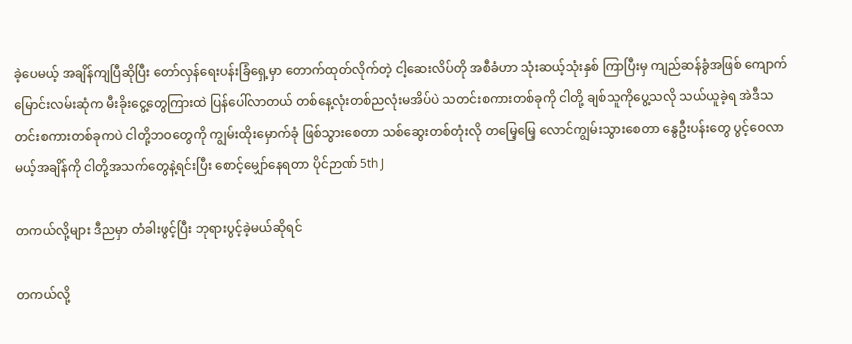ခဲ့ပေမယ့် အချိန်ကျပြီဆိုပြီး တော်လှန်ရေးပန်းခြံရှေ့မှာ တောက်ထုတ်လိုက်တဲ့ ငါ့ဆေးလိပ်တို အစီခံဟာ သုံးဆယ့်သုံးနှစ် ကြာပြီးမှ ကျည်ဆန်ခွံအဖြစ် ကျောက်မြောင်းလမ်းဆုံက မီးခိုးငွေ့တွေကြားထဲ ပြန်ပေါ်လာတယ် တစ်နေ့လုံးတစ်ညလုံးမအိပ်ပဲ သတင်းစကားတစ်ခုကို ငါတို့ ချစ်သူကိုပွေ့သလို သယ်ယူခဲ့ရ အဲဒီသတင်းစကားတစ်ခုကပဲ ငါတို့ဘဝတွေကို ကျွမ်းထိုးမှောက်ခုံ ဖြစ်သွားစေတာ သစ်ဆွေးတစ်တုံးလို တမြေ့မြေ့ လောင်ကျွမ်းသွားစေတာ နွေဦးပန်းတွေ ပွင့်ဝေလာမယ့်အချိန်ကို ငါတို့အသက်တွေနဲ့ရင်းပြီး စောင့်မျှော်နေရတာ ပိုင်ဉာဏ် 5th J

တကယ်လို့များ ဒီညမှာ တံခါးဖွင့်ပြီး ဘုရားပွင့်ခဲ့မယ်ဆိုရင်

တကယ်လို့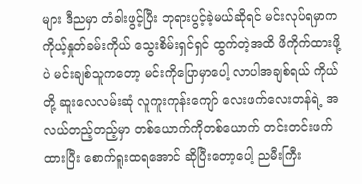များ ဒီညမှာ တံခါးဖွင့်ပြီး ဘုရားပွင့်ခဲ့မယ်ဆိုရင် မင်းလုပ်ရမှာက ကိုယ့်နှုတ်ခမ်းကိုယ် သွေးစိမ်းရှင်ရှင် ထွက်တဲ့အထိ ဖိကိုက်ထားဖို့ပဲ မင်းချစ်သူကတော့ မင်းကိုပြောမှာပေါ့ လာပါအချစ်ရယ် ကိုယ်တို့ ဆူးလေလမ်းဆုံ လူကူးကုန်းကျော် လေးဖက်လေးတန်ရဲ့ အလယ်တည့်တည့်မှာ တစ်ယောက်ကိုတစ်ယောက် တင်းတင်းဖက်ထားပြီး စောက်ရူးထရအောင် ဆိုပြီးတော့ပေါ့ ညမီးကြီး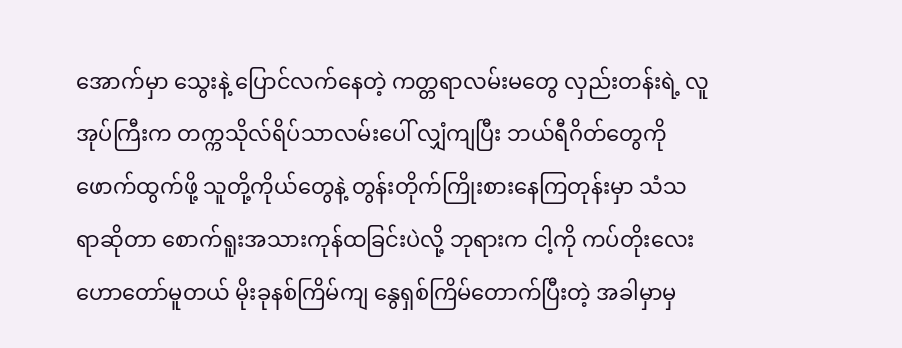အောက်မှာ သွေးနဲ့ ပြောင်လက်နေတဲ့ ကတ္တရာလမ်းမတွေ လှည်းတန်းရဲ့ လူအုပ်ကြီးက တက္ကသိုလ်ရိပ်သာလမ်းပေါ် လျှံကျပြီး ဘယ်ရီဂိတ်တွေကို ဖောက်ထွက်ဖို့ သူတို့ကိုယ်တွေနဲ့ တွန်းတိုက်ကြိုးစားနေကြတုန်းမှာ သံသရာဆိုတာ စောက်ရူးအသားကုန်ထခြင်းပဲလို့ ဘုရားက ငါ့ကို ကပ်တိုးလေး ဟောတော်မူတယ် မိုးခုနစ်ကြိမ်ကျ နွေရှစ်ကြိမ်တောက်ပြီးတဲ့ အခါမှာမှ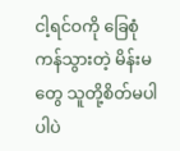ငါ့ရင်ဝကို ခြေစုံကန်သွားတဲ့ မိန်းမတွေ သူတို့စိတ်မပါပါပဲ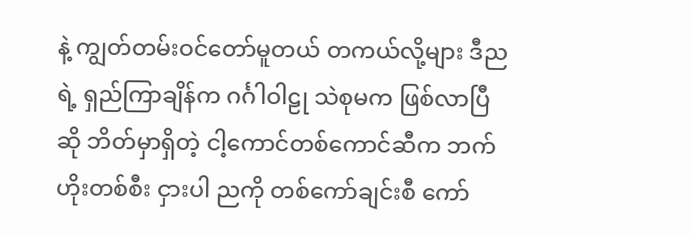နဲ့ ကျွတ်တမ်းဝင်တော်မူတယ် တကယ်လို့များ ဒီညရဲ့ ရှည်ကြာချိန်က ဂင်္ဂါဝါဠု သဲစုမက ဖြစ်လာပြီဆို ဘိတ်မှာရှိတဲ့ ငါ့ကောင်တစ်ကောင်ဆီက ဘက်ဟိုးတစ်စီး ငှားပါ ညကို တစ်ကော်ချင်းစီ ကော်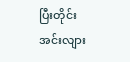ပြီးတိုင်း အင်းလျား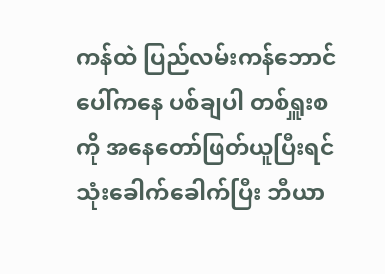ကန်ထဲ ပြည်လမ်းကန်ဘောင်ပေါ်ကနေ ပစ်ချပါ တစ်ရှူးစကို အနေတော်ဖြတ်ယူပြီးရင် သုံးခေါက်ခေါက်ပြီး ဘီယာ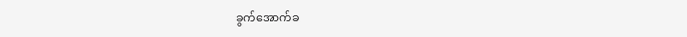ခွက်အောက်ခ